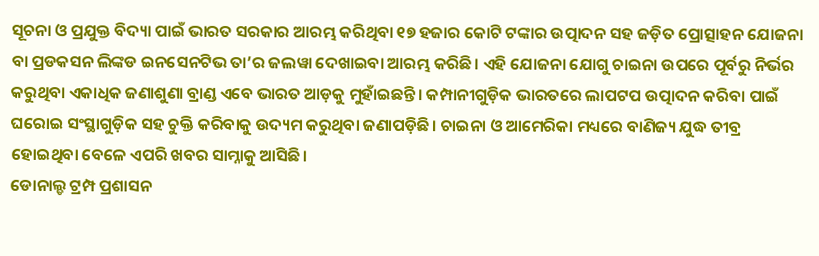ସୂଚନା ଓ ପ୍ରଯୁକ୍ତ ବିଦ୍ୟା ପାଇଁ ଭାରତ ସରକାର ଆରମ୍ଭ କରିଥିବା ୧୭ ହଜାର କୋଟି ଟଙ୍କାର ଉତ୍ପାଦନ ସହ ଜଡ଼ିତ ପ୍ରୋତ୍ସାହନ ଯୋଜନା ବା ପ୍ରଡକସନ ଲିଙ୍କଡ ଇନସେନଟିଭ ତା’ର ଜଲୱା ଦେଖାଇବା ଆରମ୍ଭ କରିଛି। ଏହି ଯୋଜନା ଯୋଗୁ ଚାଇନା ଉପରେ ପୂର୍ବରୁ ନିର୍ଭର କରୁଥିବା ଏକାଧିକ ଜଣାଶୁଣା ବ୍ରାଣ୍ଡ ଏବେ ଭାରତ ଆଡ଼କୁ ମୁହାଁଇଛନ୍ତି। କମ୍ପାନୀଗୁଡ଼ିକ ଭାରତରେ ଲାପଟପ ଉତ୍ପାଦନ କରିବା ପାଇଁ ଘରୋଇ ସଂସ୍ଥାଗୁଡ଼ିକ ସହ ଚୁକ୍ତି କରିବାକୁ ଉଦ୍ୟମ କରୁଥିବା ଜଣାପଡ଼ିଛି। ଚାଇନା ଓ ଆମେରିକା ମଧ୍ୟରେ ବାଣିଜ୍ୟ ଯୁଦ୍ଧ ତୀବ୍ର ହୋଇଥିବା ବେଳେ ଏପରି ଖବର ସାମ୍ନାକୁ ଆସିଛି।
ଡୋନାଲ୍ଡ ଟ୍ରମ୍ପ ପ୍ରଶାସନ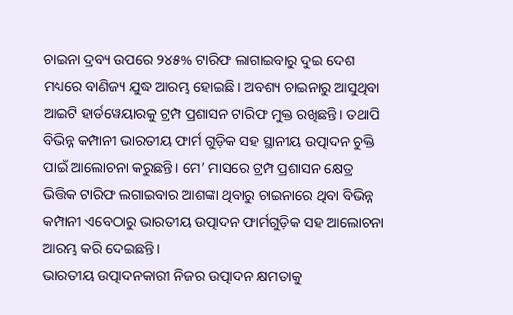ଚାଇନା ଦ୍ରବ୍ୟ ଉପରେ ୨୪୫% ଟାରିଫ ଲାଗାଇବାରୁ ଦୁଇ ଦେଶ ମଧ୍ୟରେ ବାଣିଜ୍ୟ ଯୁଦ୍ଧ ଆରମ୍ଭ ହୋଇଛି। ଅବଶ୍ୟ ଚାଇନାରୁ ଆସୁଥିବା ଆଇଟି ହାର୍ଡୱେୟାରକୁ ଟ୍ରମ୍ପ ପ୍ରଶାସନ ଟାରିଫ ମୁକ୍ତ ରଖିଛନ୍ତି। ତଥାପି ବିଭିନ୍ନ କମ୍ପାନୀ ଭାରତୀୟ ଫାର୍ମ ଗୁଡ଼ିକ ସହ ସ୍ଥାନୀୟ ଉତ୍ପାଦନ ଚୁକ୍ତି ପାଇଁ ଆଲୋଚନା କରୁଛନ୍ତି। ମେ’ ମାସରେ ଟ୍ରମ୍ପ ପ୍ରଶାସନ କ୍ଷେତ୍ର ଭିତ୍ତିକ ଟାରିଫ ଲଗାଇବାର ଆଶଙ୍କା ଥିବାରୁ ଚାଇନାରେ ଥିବା ବିଭିନ୍ନ କମ୍ପାନୀ ଏବେଠାରୁ ଭାରତୀୟ ଉତ୍ପାଦନ ଫାର୍ମଗୁଡ଼ିକ ସହ ଆଲୋଚନା ଆରମ୍ଭ କରି ଦେଇଛନ୍ତି।
ଭାରତୀୟ ଉତ୍ପାଦନକାରୀ ନିଜର ଉତ୍ପାଦନ କ୍ଷମତାକୁ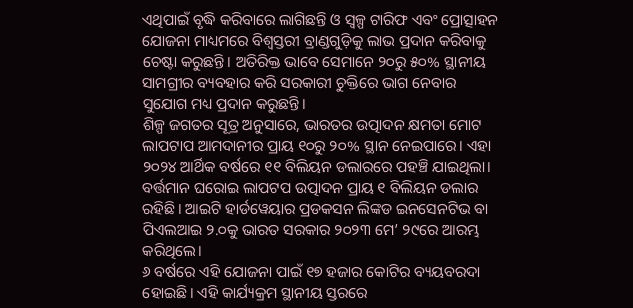ଏଥିପାଇଁ ବୃଦ୍ଧି କରିବାରେ ଲାଗିଛନ୍ତି ଓ ସ୍ୱଳ୍ପ ଟାରିଫ ଏବଂ ପ୍ରୋତ୍ସାହନ ଯୋଜନା ମାଧ୍ୟମରେ ବିଶ୍ୱସ୍ତରୀ ବ୍ରାଣ୍ଡଗୁଡ଼ିକୁ ଲାଭ ପ୍ରଦାନ କରିବାକୁ ଚେଷ୍ଟା କରୁଛନ୍ତି। ଅତିରିକ୍ତ ଭାବେ ସେମାନେ ୨୦ରୁ ୫୦% ସ୍ଥାନୀୟ ସାମଗ୍ରୀର ବ୍ୟବହାର କରି ସରକାରୀ ଚୁକ୍ତିରେ ଭାଗ ନେବାର ସୁଯୋଗ ମଧ୍ୟ ପ୍ରଦାନ କରୁଛନ୍ତି।
ଶିଳ୍ପ ଜଗତର ସୂତ୍ର ଅନୁସାରେ, ଭାରତର ଉତ୍ପାଦନ କ୍ଷମତା ମୋଟ ଲାପଟାପ ଆମଦାନୀର ପ୍ରାୟ ୧୦ରୁ ୨୦% ସ୍ଥାନ ନେଇପାରେ। ଏହା ୨୦୨୪ ଆର୍ଥିକ ବର୍ଷରେ ୧୧ ବିଲିୟନ ଡଲାରରେ ପହଞ୍ଚି ଯାଇଥିଲା। ବର୍ତ୍ତମାନ ଘରୋଇ ଲାପଟପ ଉତ୍ପାଦନ ପ୍ରାୟ ୧ ବିଲିୟନ ଡଲାର ରହିଛି। ଆଇଟି ହାର୍ଡୱେୟାର ପ୍ରଡକସନ ଲିଙ୍କଡ ଇନସେନଟିଭ ବା ପିଏଲଆଇ ୨.୦କୁ ଭାରତ ସରକାର ୨୦୨୩ ମେ’ ୨୯ରେ ଆରମ୍ଭ କରିଥିଲେ।
୬ ବର୍ଷରେ ଏହି ଯୋଜନା ପାଇଁ ୧୭ ହଜାର କୋଟିର ବ୍ୟୟବରଦା ହୋଇଛି। ଏହି କାର୍ଯ୍ୟକ୍ରମ ସ୍ଥାନୀୟ ସ୍ତରରେ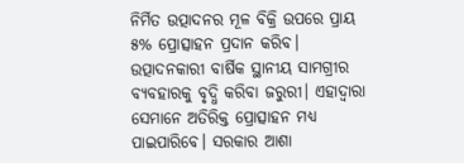ନିର୍ମିତ ଉତ୍ପାଦନର ମୂଳ ବିକ୍ରି ଉପରେ ପ୍ରାୟ ୫% ପ୍ରୋତ୍ସାହନ ପ୍ରଦାନ କରିବ। ଉତ୍ପାଦନକାରୀ ବାର୍ଷିକ ସ୍ଥାନୀୟ ସାମଗ୍ରୀର ବ୍ୟବହାରକୁ ବୃଦ୍ଧି କରିବା ଜରୁରୀ। ଏହାଦ୍ୱାରା ସେମାନେ ଅତିରିକ୍ତ ପ୍ରୋତ୍ସାହନ ମଧ୍ୟ ପାଇପାରିବେ। ସରକାର ଆଶା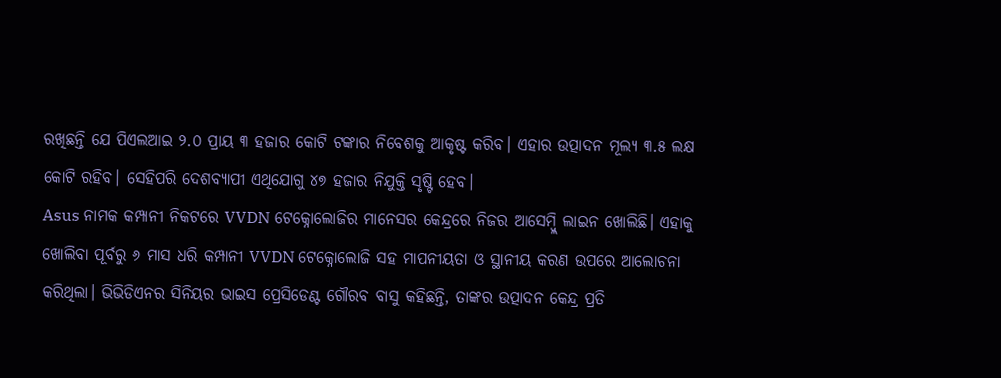ରଖିଛନ୍ତି ଯେ ପିଏଲଆଇ ୨.୦ ପ୍ରାୟ ୩ ହଜାର କୋଟି ଟଙ୍କାର ନିବେଶକୁ ଆକୃଷ୍ଟ କରିବ। ଏହାର ଉତ୍ପାଦନ ମୂଲ୍ୟ ୩.୫ ଲକ୍ଷ କୋଟି ରହିବ। ସେହିପରି ଦେଶବ୍ୟାପୀ ଏଥିଯୋଗୁ ୪୭ ହଜାର ନିଯୁକ୍ତି ସୃଷ୍ଟି ହେବ।
Asus ନାମକ କମ୍ପାନୀ ନିକଟରେ VVDN ଟେକ୍ନୋଲୋଜିର ମାନେସର କେନ୍ଦ୍ରରେ ନିଜର ଆସେମ୍ବ୍ଲି ଲାଇନ ଖୋଲିଛି। ଏହାକୁ ଖୋଲିବା ପୂର୍ବରୁ ୬ ମାସ ଧରି କମ୍ପାନୀ VVDN ଟେକ୍ନୋଲୋଜି ସହ ମାପନୀୟତା ଓ ସ୍ଥାନୀୟ କରଣ ଉପରେ ଆଲୋଚନା କରିଥିଲା। ଭିଭିଡିଏନର ସିନିୟର ଭାଇସ ପ୍ରେସିଡେଣ୍ଟ ଗୌରବ ବାସୁ କହିଛନ୍ତି, ତାଙ୍କର ଉତ୍ପାଦନ କେନ୍ଦ୍ର ପ୍ରତି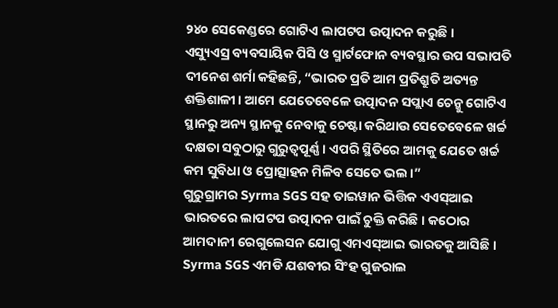୨୪୦ ସେକେଣ୍ଡରେ ଗୋଟିଏ ଲାପଟପ ଉତ୍ପାଦନ କରୁଛି।
ଏସ୍ୟୁଏସ୍ର ବ୍ୟବସାୟିକ ପିସି ଓ ସ୍ମାର୍ଟଫୋନ ବ୍ୟବସ୍ଥାର ଉପ ସଭାପତି ଦୀନେଶ ଶର୍ମା କହିଛନ୍ତି, “ଭାରତ ପ୍ରତି ଆମ ପ୍ରତିଶ୍ରୁତି ଅତ୍ୟନ୍ତ ଶକ୍ତିଶାଳୀ। ଆମେ ଯେତେବେଳେ ଉତ୍ପାଦନ ସପ୍ଲାଏ ଚେନ୍କୁ ଗୋଟିଏ ସ୍ଥାନରୁ ଅନ୍ୟ ସ୍ଥାନକୁ ନେବାକୁ ଚେଷ୍ଟା କରିଥାଉ ସେତେବେଳେ ଖର୍ଚ୍ଚ ଦକ୍ଷତା ସବୁଠାରୁ ଗୁରୁତ୍ୱପୂର୍ଣ୍ଣ। ଏପରି ସ୍ଥିତିରେ ଆମକୁ ଯେତେ ଖର୍ଚ୍ଚ କମ ସୁବିଧା ଓ ପ୍ରୋତ୍ସାହନ ମିଳିବ ସେତେ ଭଲ।”
ଗୁରୁଗ୍ରାମର Syrma SGS ସହ ତାଇୱାନ ଭିତ୍ତିକ ଏଏସ୍ଆଇ ଭାରତରେ ଲାପଟପ ଉତ୍ପାଦନ ପାଇଁ ଚୁକ୍ତି କରିଛି। କଠୋର ଆମଦାନୀ ରେଗୁଲେସନ ଯୋଗୁ ଏମଏସ୍ଆଇ ଭାରତକୁ ଆସିଛି। Syrma SGS ଏମଡି ଯଶବୀର ସିଂହ ଗୁଜରାଲ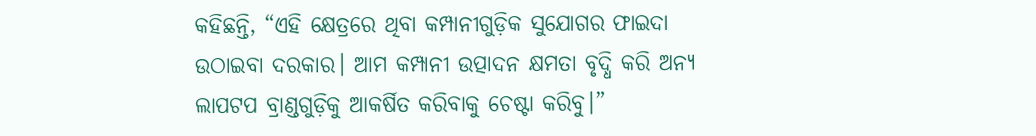କହିଛନ୍ତି, “ଏହି କ୍ଷେତ୍ରରେ ଥିବା କମ୍ପାନୀଗୁଡ଼ିକ ସୁଯୋଗର ଫାଇଦା ଉଠାଇବା ଦରକାର। ଆମ କମ୍ପାନୀ ଉତ୍ପାଦନ କ୍ଷମତା ବୃଦ୍ଧି କରି ଅନ୍ୟ ଲାପଟପ ବ୍ରାଣ୍ଡଗୁଡ଼ିକୁ ଆକର୍ଷିତ କରିବାକୁ ଚେଷ୍ଟା କରିବୁ।”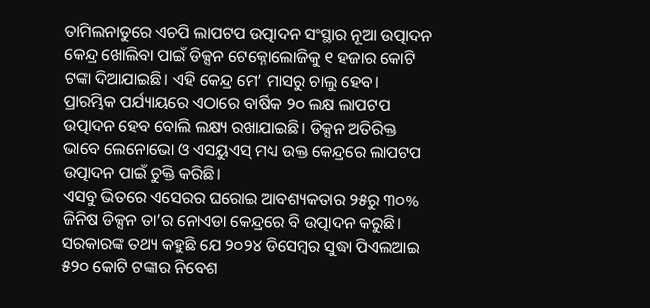ତାମିଲନାଡୁରେ ଏଚପି ଲାପଟପ ଉତ୍ପାଦନ ସଂସ୍ଥାର ନୂଆ ଉତ୍ପାଦନ କେନ୍ଦ୍ର ଖୋଲିବା ପାଇଁ ଡିକ୍ସନ ଟେକ୍ନୋଲୋଜିକୁ ୧ ହଜାର କୋଟି ଟଙ୍କା ଦିଆଯାଇଛି। ଏହି କେନ୍ଦ୍ର ମେ’ ମାସରୁ ଚାଲୁ ହେବ। ପ୍ରାରମ୍ଭିକ ପର୍ଯ୍ୟାୟରେ ଏଠାରେ ବାର୍ଷିକ ୨୦ ଲକ୍ଷ ଲାପଟପ ଉତ୍ପାଦନ ହେବ ବୋଲି ଲକ୍ଷ୍ୟ ରଖାଯାଇଛି। ଡିକ୍ସନ ଅତିରିକ୍ତ ଭାବେ ଲେନୋଭୋ ଓ ଏସୟୁଏସ୍ ମଧ୍ୟ ଉକ୍ତ କେନ୍ଦ୍ରରେ ଲାପଟପ ଉତ୍ପାଦନ ପାଇଁ ଚୁକ୍ତି କରିଛି।
ଏସବୁ ଭିତରେ ଏସେରର ଘରୋଇ ଆବଶ୍ୟକତାର ୨୫ରୁ ୩୦% ଜିନିଷ ଡିକ୍ସନ ତା’ର ନୋଏଡା କେନ୍ଦ୍ରରେ ବି ଉତ୍ପାଦନ କରୁଛି। ସରକାରଙ୍କ ତଥ୍ୟ କହୁଛି ଯେ ୨୦୨୪ ଡିସେମ୍ବର ସୁଦ୍ଧା ପିଏଲଆଇ ୫୨୦ କୋଟି ଟଙ୍କାର ନିବେଶ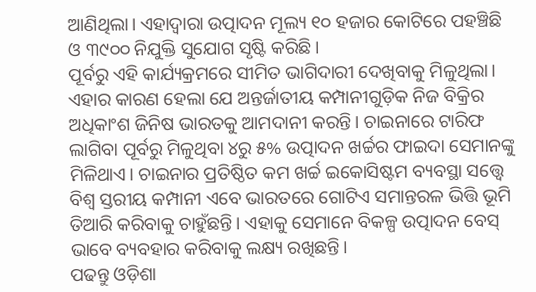ଆଣିଥିଲା। ଏହାଦ୍ୱାରା ଉତ୍ପାଦନ ମୂଲ୍ୟ ୧୦ ହଜାର କୋଟିରେ ପହଞ୍ଚିଛି ଓ ୩୯୦୦ ନିଯୁକ୍ତି ସୁଯୋଗ ସୃଷ୍ଟି କରିଛି।
ପୂର୍ବରୁ ଏହି କାର୍ଯ୍ୟକ୍ରମରେ ସୀମିତ ଭାଗିଦାରୀ ଦେଖିବାକୁ ମିଳୁଥିଲା। ଏହାର କାରଣ ହେଲା ଯେ ଅନ୍ତର୍ଜାତୀୟ କମ୍ପାନୀଗୁଡ଼ିକ ନିଜ ବିକ୍ରିର ଅଧିକାଂଶ ଜିନିଷ ଭାରତକୁ ଆମଦାନୀ କରନ୍ତି। ଚାଇନାରେ ଟାରିଫ ଲାଗିବା ପୂର୍ବରୁ ମିଳୁଥିବା ୪ରୁ ୫% ଉତ୍ପାଦନ ଖର୍ଚ୍ଚର ଫାଇଦା ସେମାନଙ୍କୁ ମିଳିଥାଏ। ଚାଇନାର ପ୍ରତିଷ୍ଠିତ କମ ଖର୍ଚ୍ଚ ଇକୋସିଷ୍ଟମ ବ୍ୟବସ୍ଥା ସତ୍ତ୍ୱେ ବିଶ୍ୱ ସ୍ତରୀୟ କମ୍ପାନୀ ଏବେ ଭାରତରେ ଗୋଟିଏ ସମାନ୍ତରଳ ଭିତ୍ତି ଭୂମି ତିଆରି କରିବାକୁ ଚାହୁଁଛନ୍ତି। ଏହାକୁ ସେମାନେ ବିକଳ୍ପ ଉତ୍ପାଦନ ବେସ୍ ଭାବେ ବ୍ୟବହାର କରିବାକୁ ଲକ୍ଷ୍ୟ ରଖିଛନ୍ତି।
ପଢନ୍ତୁ ଓଡ଼ିଶା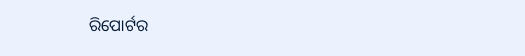ରିପୋର୍ଟର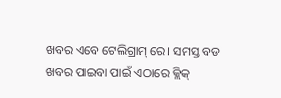ଖବର ଏବେ ଟେଲିଗ୍ରାମ୍ ରେ। ସମସ୍ତ ବଡ ଖବର ପାଇବା ପାଇଁ ଏଠାରେ କ୍ଲିକ୍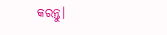କରନ୍ତୁ।